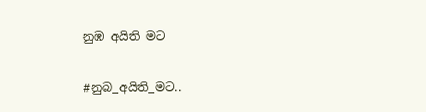නුඹ අයිති මට

#නුබ_අයිති_මට..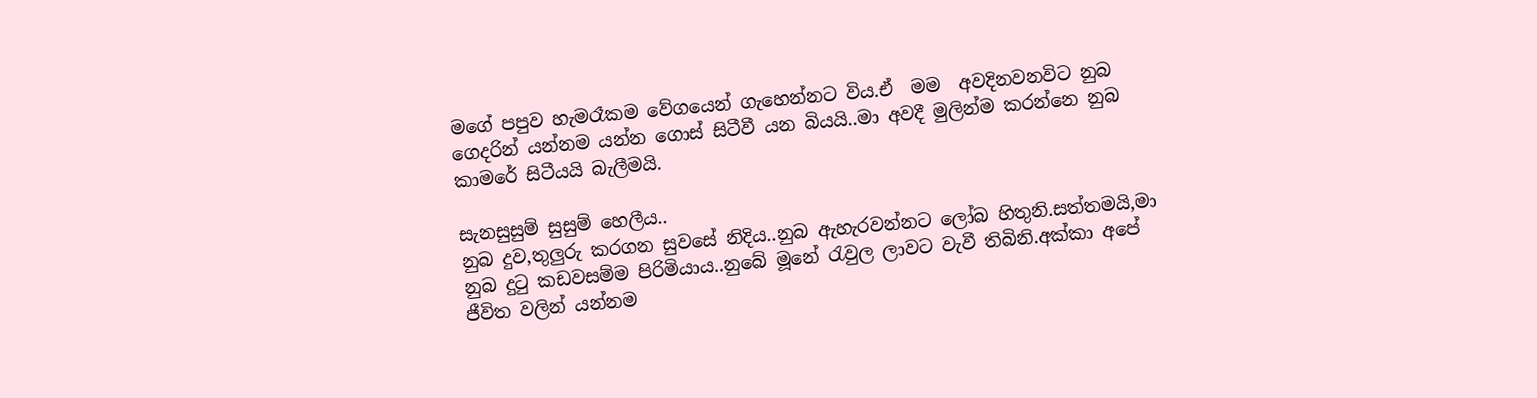මගේ පපුව හැමරෑකම වේගයෙන් ගැහෙන්නට විය.ඒ  මම  අවදිනවනවිට නුබ ගෙදරින් යන්නම යන්න ගොස් සිටීවී යන බියයි..මා අවදී මුලින්ම කරන්නෙ නුබ කාමරේ සිටීයයි බැලීමයි.

සැනසුසුම් සුසුම් හෙලීය..
නුබ දුව,තුලුරු කරගන සුවසේ නිදිය..නුබ ඇහැරවන්නට ලෝබ හිතුනි.සත්තමයි,මා නුබ දුටු කඩවසම්ම පිරිමියාය..නුබේ මූනේ රැවුල ලාවට වැවී තිබිනි.අක්කා අපේ ජීවිත වලින් යන්නම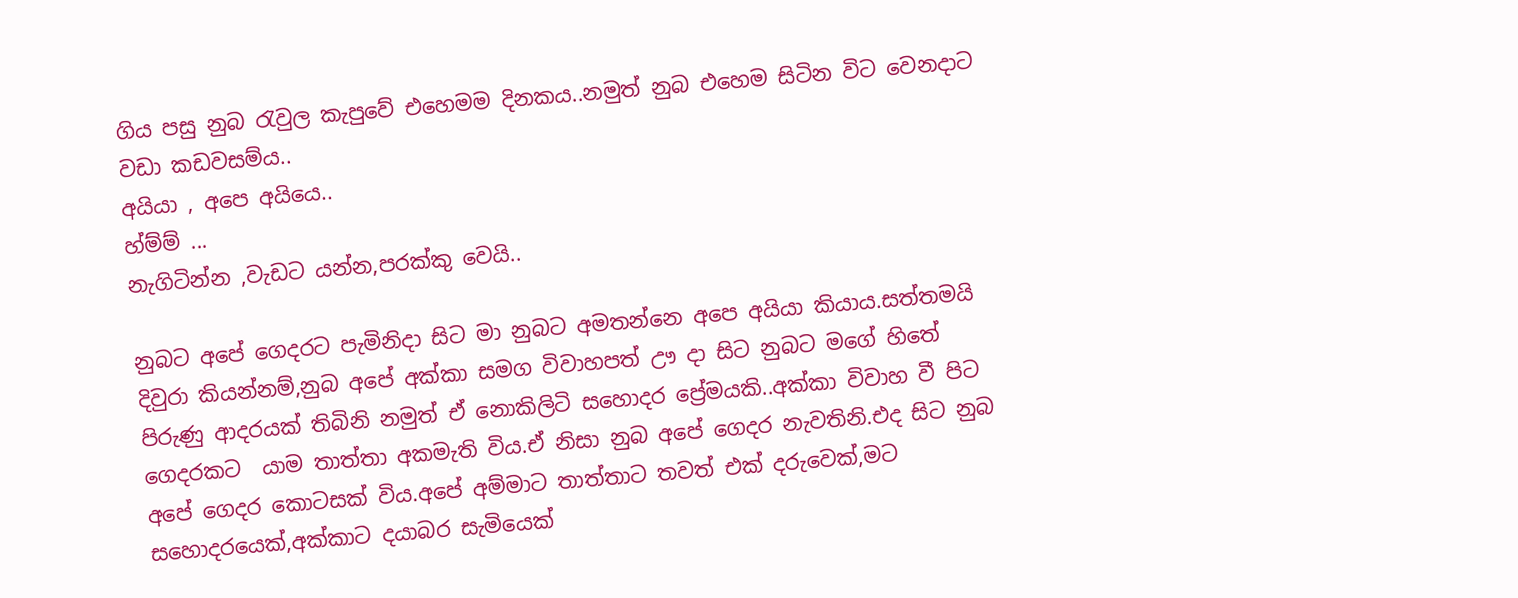ගිය පසු නුබ රැවුල කැපුවේ එහෙමම දිනකය..නමුත් නුබ එහෙම සිටින විට වෙනදාට වඩා කඩවසම්ය..
අයියා , අපෙ අයියෙ..
හ්ම්ම් ...
නැගිටින්න ,වැඩට යන්න,පරක්කු වෙයි..

නුබට අපේ ගෙදරට පැමිනිදා සිට මා නුබට අමතන්නෙ අපෙ අයියා කියාය.සත්තමයි දිවුරා කියන්නම්,නුබ අපේ අක්කා සමග විවාහපත් ඌ දා සිට නුබට මගේ හිතේ පිරුණු ආදරයක් තිබිනි නමුත් ඒ නොකිලිටි සහොදර ප්‍රේමයකි..අක්කා විවාහ වී පිට ගෙදරකට  යාම තාත්තා අකමැති විය.ඒ නිසා නුබ අපේ ගෙදර නැවතිනි.එද සිට නුබ අපේ ගෙදර කොටසක් විය.අපේ අම්මාට තාත්තාට තවත් එක් දරුවෙක්,මට සහොදරයෙක්,අක්කාට දයාබර සැමියෙක්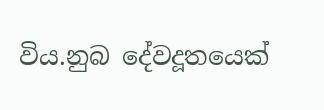විය.නුබ දේවදූතයෙක්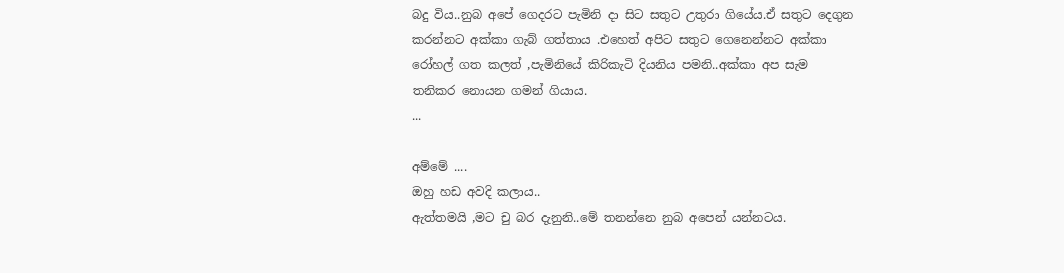බදු විය..නුබ අපේ ගෙදරට පැමිනි දා සිට සතුට උතුරා ගියේය.ඒ සතුට දෙගුන කරන්නට අක්කා ගැබ් ගත්තාය .එහෙත් අපිට සතුට ගෙනෙන්නට අක්කා රෝහල් ගත කලත් ,පැමිනියේ කිරිකැටි දියනිය පමනි..අක්කා අප සැම තනිකර නොයන ගමන් ගියාය.
...

අම්මේ ....
ඔහු හඩ අවදි කලාය..
ඇත්තමයි ,මට චු බර දැනුනි..මේ තනන්නෙ නුබ අපෙන් යන්නටය.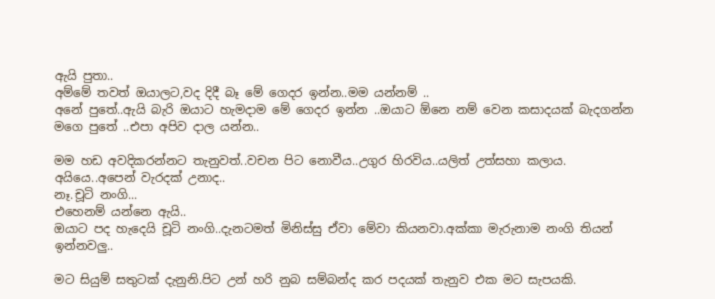ඇයි පුතා..
අම්මේ තවත් ඔයාලට,වද දිදී බෑ මේ ගෙදර ඉන්න..මම යන්නම් ..
අනේ පුතේ..ඇයි බැරි ඔයාට හැමදාම මේ ගෙදර ඉන්න ..ඔයාට ඕනෙ නම් වෙන කසාදයක් බැදගන්න මගෙ පුතේ ..එපා අපිව දාල යන්න..

මම හඩ අවදිකරන්නට තැනුවත්..වචන පිට නොවීය..උගුර හිරවිය..යලිත් උත්සහා කලාය.
අයියෙ..අපෙන් වැරදක් උනාද..
නෑ.චූටි නංගි...
එහෙනම් යන්නෙ ඇයි..
ඔයාට පද හැදෙයි චූටි නංගි..දැනටමත් මිනිස්සු ඒවා මේවා කියනවා.අක්කා මැරුනාම නංගි තියන් ඉන්නවලු..

මට සියුම් සතුටක් දැනුනි.පිට උන් හරි නුබ සම්බන්ද කර පදයක් තැනුව එක මට සැපයකි.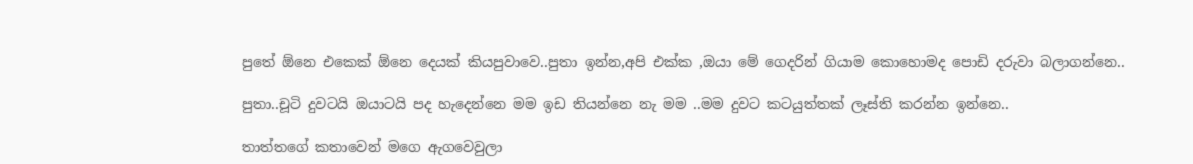පුතේ ඕනෙ එකෙක් ඕනෙ දෙයක් කියපුවාවෙ..පුතා ඉන්න,අපි එක්ක ,ඔයා මේ ගෙදරින් ගියාම කොහොමද පොඩි දරුවා බලාගන්නෙ..

පුතා..චූටි දුවටයි ඔයාටයි පද හැදෙන්නෙ මම ඉඩ තියන්නෙ නැ මම ..මම දුවට කටයුත්තක් ලෑස්ති කරන්න ඉන්නෙ..

තාත්තගේ කතාවෙන් මගෙ ඇගවෙවුලා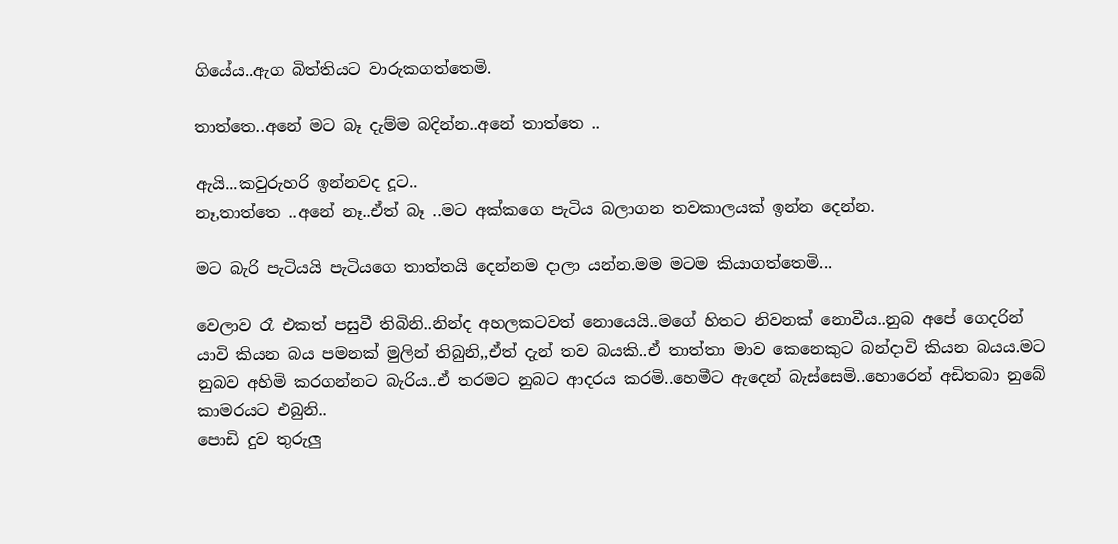ගියේය..ඇග බිත්තියට වාරුකගත්තෙමි.

තාත්තෙ..අනේ මට බෑ දැම්ම බදින්න..අනේ තාත්තෙ ..

ඇයි...කවුරුහරි ඉන්නවද දූට..
නෑ,තාත්තෙ ..අනේ නෑ..ඒත් බෑ ..මට අක්කගෙ පැටිය බලාගන තවකාලයක් ඉන්න දෙන්න.

මට බැරි පැටියයි පැටියගෙ තාත්තයි දෙන්නම දාලා යන්න.මම මටම කියාගත්තෙමි...

වෙලාව රෑ එකත් පසුවී තිබිනි..නින්ද අහලකටවත් නොයෙයි..මගේ හිතට නිවනක් නොවීය..නුබ අපේ ගෙදරින් යාවි කියන බය පමනක් මුලින් තිබුනි,,ඒත් දැන් තව බයකි..ඒ තාත්තා මාව කෙනෙකුට බන්දාවි කියන බයය.මට නුබව අහිමි කරගන්නට බැරිය..ඒ තරමට නුබට ආදරය කරමි..හෙමීට ඇදෙන් බැස්සෙමි..හොරෙන් අඩිතබා නුබේ කාමරයට එබුනි..
පොඩි දුව තුරුලු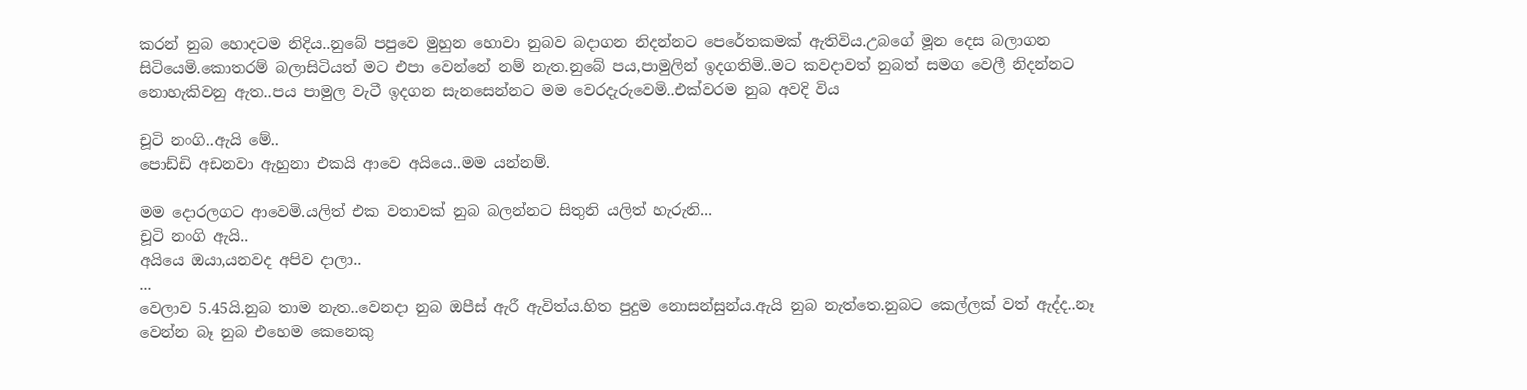කරන් නුබ හොදටම නිදිය..නුබේ පපුවෙ මුහුන හොවා නුබව බදාගන නිදන්නට පෙරේතකමක් ඇතිවිය.උබගේ මූන දෙස බලාගන සිටියෙමි.කොතරම් බලාසිටියත් මට එපා වෙන්නේ නම් නැත.නුබේ පය,පාමුලින් ඉදගතිමි..මට කවදාවත් නුබත් සමග වෙලී නිදන්නට නොහැකිවනු ඇත..පය පාමුල වැටී ඉදගන සැනසෙන්නට මම වෙරදැරුවෙමි..එක්වරම නුබ අවදි විය

චූටි නංගි..ඇයි මේ..
පොඩ්ඩි අඩනවා ඇහුනා එකයි ආවෙ අයියෙ..මම යන්නම්.

මම දොරලගට ආවෙමි.යලිත් එක වතාවක් නුබ බලන්නට සිතුනි යලිත් හැරුනි...
චූටි නංගි ඇයි..
අයියෙ ඔයා,යනවද අපිව දාලා..
...
වෙලාව 5.45යි.නුබ තාම නැත..වෙනදා නුබ ඔපීස් ඇරී ඇවිත්ය.හිත පුදුම නොසන්සුන්ය.ඇයි නුබ නැත්තෙ.නුබට කෙල්ලක් වත් ඇද්ද..නෑ වෙන්න බෑ නුබ එහෙම කෙනෙකු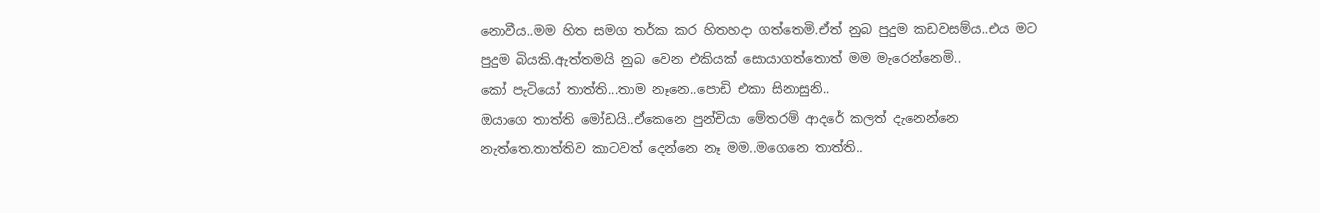නොවීය..මම හිත සමග තර්ක කර හිතහදා ගත්තෙමි.ඒත් නුබ පුදුම කඩවසම්ය..එය මට පුදුම බියකි.ඇත්තමයි නුබ වෙන එකියක් සොයාගත්තොත් මම මැරෙන්නෙමි..
කෝ පැටියෝ තාත්ති...තාම නෑනෙ..පොඩි එකා සිනාසුනි..
ඔයාගෙ තාත්ති මෝඩයි..ඒකෙනෙ පුන්චියා මේතරම් ආදරේ කලත් දැනෙන්නෙ නැත්තෙ.තාත්තිව කාටවත් දෙන්නෙ නෑ මම..මගෙනෙ තාත්ති..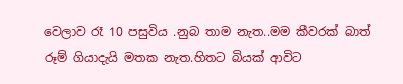වෙලාව රෑ 10 පසුවිය .නුබ තාම නැත..මම කීවරක් බාත් රූම් ගියාදැයි මතක නැත.හිතට බියක් ආවිට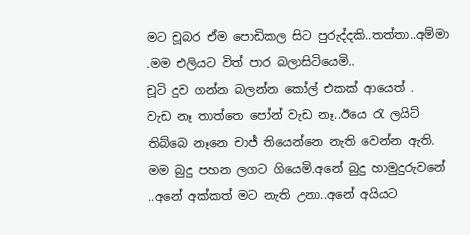මට චූබර ඒම පොඩිකල සිට පුරුද්දකි..තත්තා..අම්මා .මම එලියට විත් පාර බලාසිටියෙමි..
චූටි දුව ගන්න බලන්න කෝල් එකක් ආයෙත් .
වැඩ නෑ තාත්තෙ පෝන් වැඩ නෑ..ඊයෙ රැ ලයිට් තිබ්බෙ නෑනෙ චාජ් තියෙන්නෙ නැති වෙන්න ඇති.
මම බුදු පහන ලගට ගියෙමි.අනේ බුදු හාමුදුරුවනේ ..අනේ අක්කත් මට නැති උනා..අනේ අයියට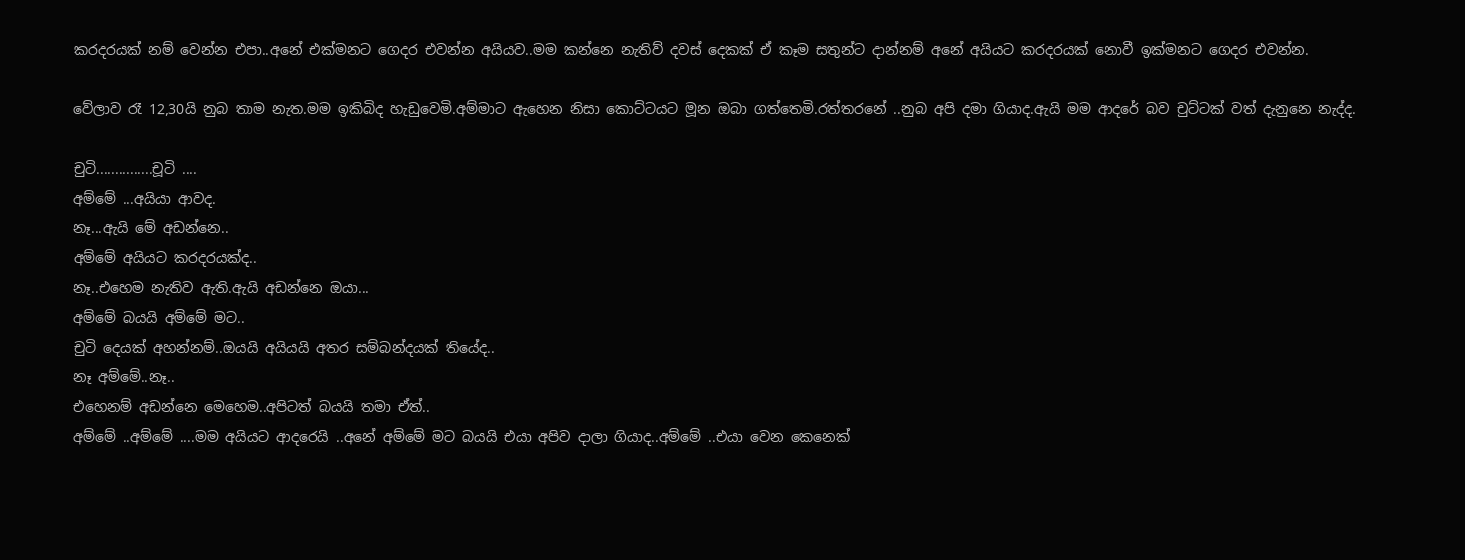කරදරයක් නම් වෙන්න එපා..අනේ එක්මනට ගෙදර එවන්න අයියව..මම කන්නෙ නැතිව් දවස් දෙකක් ඒ කෑම සතුන්ට දාන්නම් අනේ අයියට කරදරයක් නොවී ඉක්මනට ගෙදර එවන්න.

වේලාව රෑ 12,30යි නුබ තාම නැත.මම ඉකිබිද හැඩුවෙමි.අම්මාට ඇහෙන නිසා කොට්ටයට මූන ඔබා ගත්තෙමි.රත්තරනේ ..නුබ අපි දමා ගියාද.ඇයි මම ආදරේ බව චුට්ටක් වත් දැනුනෙ නැද්ද.

චුටි...............චූටි ....
අම්මේ ...අයියා ආවද.
නෑ...ඇයි මේ අඩන්නෙ..
අම්මේ අයියට කරදරයක්ද..
නෑ..එහෙම නැතිව ඇති.ඇයි අඩන්නෙ ඔයා...
අම්මේ බයයි අම්මේ මට..
චුටි දෙයක් අහන්නම්..ඔයයි අයියයි අතර සම්බන්දයක් තියේද..
නෑ අම්මේ..නෑ..
එහෙනම් අඩන්නෙ මෙහෙම..අපිටත් බයයි තමා ඒත්..
අම්මේ ..අම්මේ ....මම අයියට ආදරෙයි ..අනේ අම්මේ මට බයයි එයා අපිව දාලා ගියාද..අම්මේ ..එයා වෙන කෙනෙක්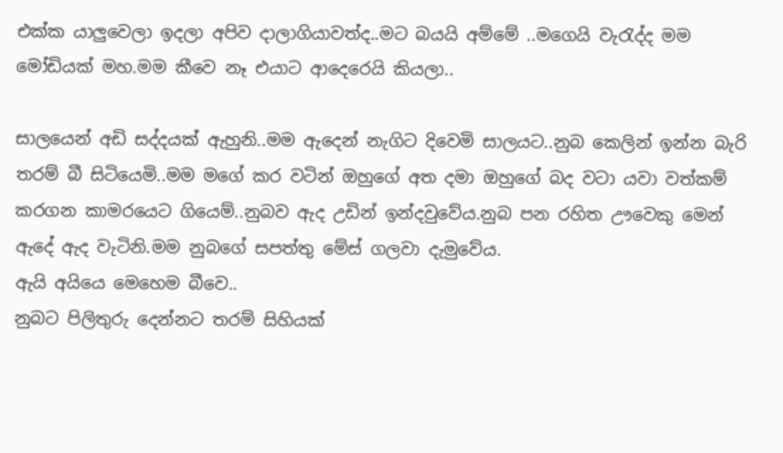එක්ක යාලුවෙලා ඉදලා අපිව දාලාගියාවත්ද..මට බයයි අම්මේ ..මගෙයි වැරැද්ද මම මෝඩියක් මහ.මම කීවෙ නෑ එයාට ආදෙරෙයි කියලා..

සාලයෙන් අඩි සද්දයක් ඇහුනි..මම ඇදෙන් නැගිට දිවෙමි සාලයට..නුබ කෙලින් ඉන්න බැරි තරම් බී සිටියෙමි..මම මගේ කර වටින් ඔහුගේ අත දමා ඔහුගේ බද වටා යවා වත්කම් කරගන කාමරයෙට ගියෙම්..නුබව ඇද උඩින් ඉන්දවුවේය.නුබ පන රහිත ඌවෙකු මෙන් ඇදේ ඇද වැටිනි.මම නුබගේ සපත්තු මේස් ගලවා දැමුවේය.
ඇයි අයියෙ මෙහෙම බීවෙ..
නුබට පිලිතුරු දෙන්නට තරම් සිහියක්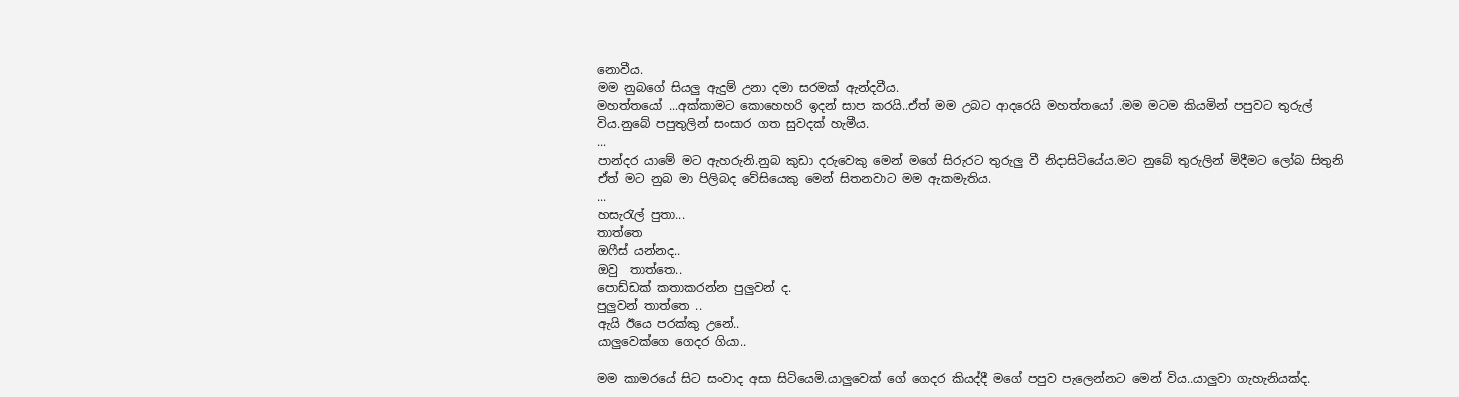නොවීය.
මම නුබගේ සියලු ඇදුම් උනා දමා සරමක් ඇන්දවීය.
මහත්තයෝ ...අක්කාමට කොහෙහරි ඉදන් සාප කරයි..ඒත් මම උබට ආදරෙයි මහත්තයෝ .මම මටම කියමින් පපුවට තුරුල් විය.නුබේ පපුතුලින් සංසාර ගත සුවදක් හැමීය.
...
පාන්දර යාමේ මට ඇහරුනි.නුබ කුඩා දරුවෙකු මෙන් මගේ සිරුරට තුරුලු වී නිදාසිටියේය.මට නුබේ තුරුලින් මිදීමට ලෝබ සිතුනි ඒත් මට නුබ මා පිලිබද වේසියෙකු මෙන් සිතනවාට මම ඇකමැතිය.
...
හසැරැල් පුතා...
තාත්තෙ
ඔෆීස් යන්නද..
ඔවු  තාත්තෙ..
පොඩ්ඩක් කතාකරන්න පුලුවන් ද.
පුලුවන් තාත්තෙ ..
ඇයි ඊයෙ පරක්කු උනේ..
යාලුවෙක්ගෙ ගෙදර ගියා..

මම කාමරයේ සිට සංවාද අසා සිටියෙමි.යාලුවෙක් ගේ ගෙදර කියද්දී මගේ පපුව පැලෙන්නට මෙන් විය..යාලුවා ගැහැනියක්ද.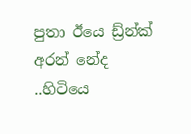පුතා ඊයෙ ඩ්‍ර්න්ක් අරන් නේද ..හිටියෙ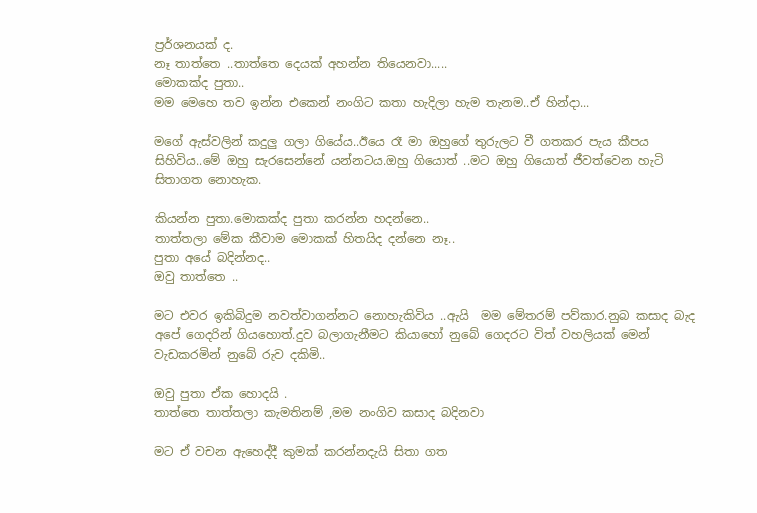ප්‍රර්ශනයක් ද.
නෑ තාත්තෙ ..තාත්තෙ දෙයක් අහන්න තියෙනවා.....
මොකක්ද පුතා..
මම මෙහෙ තව ඉන්න එකෙන් නංගිට කතා හැදිලා හැම තැනම..ඒ හින්දා...

මගේ ඇස්වලින් කදුලු ගලා ගියේය..ඊයෙ රෑ මා ඔහුගේ තුරුලට වී ගතකර පැය කීපය සිහිවිය..මේ ඔහු සැරසෙන්නේ යන්නටය.ඔහු ගියොත් ..මට ඔහු ගියොත් ජීවත්වෙන හැටි සිතාගත නොහැක.

කියන්න පුතා.මොකක්ද පුතා කරන්න හදන්නෙ..
තාත්තලා මේක කීවාම මොකක් හිතයිද දන්නෙ නෑ..
පුතා අයේ බදින්නද..
ඔවු තාත්තෙ ..

මට එවර ඉකිබිදුම නවත්වාගන්නට නොහැකිවිය ..ඇයි  මම මේතරම් පව්කාර.නුබ කසාද බැද අපේ ගෙදරින් ගියහොත්.දුව බලාගැනීමට කියාහෝ නුබේ ගෙදරට විත් වහලියක් මෙන් වැඩකරමින් නුබේ රුව දකිමි..

ඔවු පුතා ඒක හොදයි .
තාත්තෙ තාත්තලා කැමතිනම් ,මම නංගිව කසාද බදිනවා

මට ඒ වචන ඇහෙද්දී කුමක් කරන්නදැයි සිතා ගත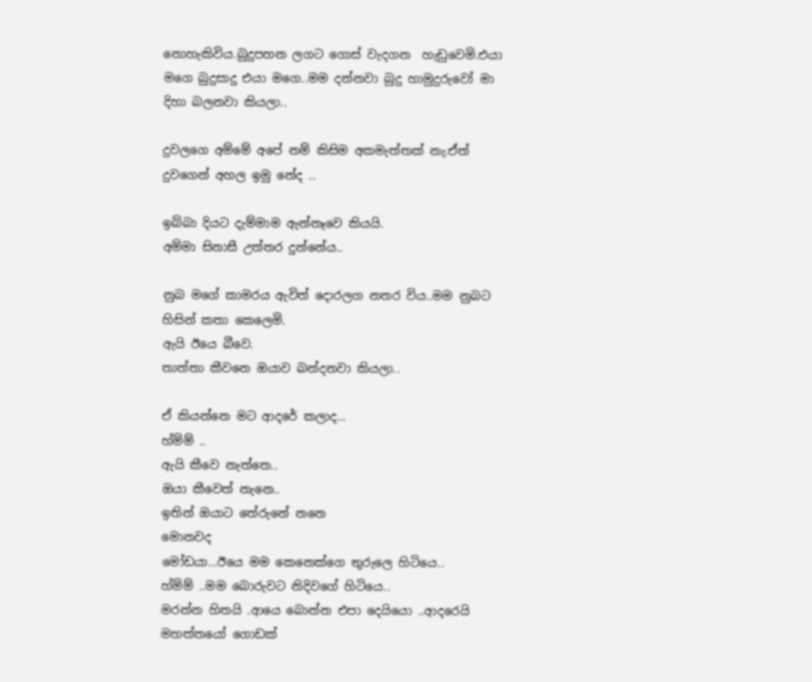නොහැකිවිය.බුදුපහන ලගට ගොස් වැදගන  හැඩුවෙමි.එයා මගෙ බුදුසාදු එයා මගෙ..මම දන්නවා බුදු හාමුදුරුවෝ මා දිහා බලනවා කියලා..

දුවලගෙ අම්මේ අපේ නම් කිසිම අකමැත්තක් නැ.ඒත් දුවගෙන් අහල ඉමු නේද ..

ඉබ්බා දියට දැම්මාම ඇන්නෑවෙ කියයි.
අම්මා සිනාසී උත්‍තර දුන්නේය..

නුබ මගේ කාමරය ඇවිත් දොරලග නතර විය..මම නුබට හිසින් කතා කෙලෙමි.
ඇයි ඊයෙ බීවෙ.
තාත්තා කීවනෙ ඔයාව බන්දනවා කියලා..

ඒ කියන්නෙ මට ආදරේ කලාද...
හ්ම්ම් ..
ඇයි කීවෙ නැත්තෙ..
ඔයා කීවෙත් නැනෙ..
ඉතින් ඔයාට තේරුනේ නනෙ
මොනවද
මෝඩයා...ඊයෙ මම කෙනෙක්ගෙ තුරුලෙ හිටියෙ..
හ්ම්ම් ..මම බොරුවට නිදිවගේ හිටියෙ..
මරන්න හිතයි .ආයෙ බොන්න එපා දෙයියො ..ආදරෙයි මහත්තයෝ ගොඩක්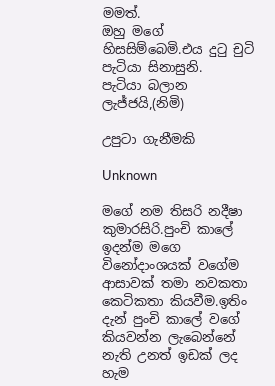මමත්.
ඔහු මගේ හිසසිම්බෙමි.එය දුටු චුටි පැටියා සිනාසුනි.
පැටියා බලාන ලැජ්ජයි,(නිමි)

උපුටා ගැනීමකි

Unknown

මගේ නම තිසරි නදීෂා කුමාරසිරි.පුංචි කාලේ ඉදන්ම මගෙ විනෝදාංශයක් වගේම ආසාවක් තමා නවකතා කෙටිකතා කියවීම.ඉතිං දැන් පුංචි කාලේ වගේ කියවන්න ලැබෙන්නේ නැති උනත් ඉඩක් ලද හැම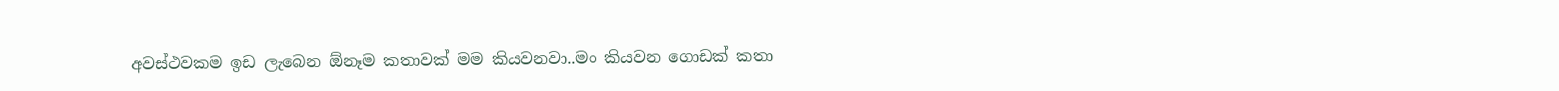අවස්ථවකම ඉඩ ලැබෙන ඕනෑම කතාවක් මම කියවනවා..මං කියවන ගොඩක් කතා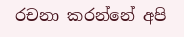රචනා කරන්නේ අපි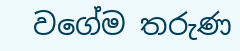වගේම තරුණ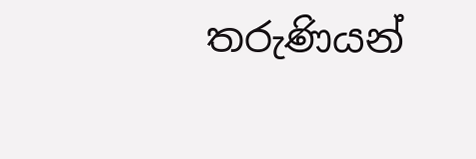තරුණියන්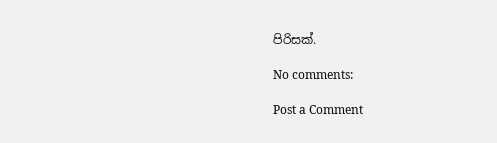පිරිසක්.

No comments:

Post a Comment